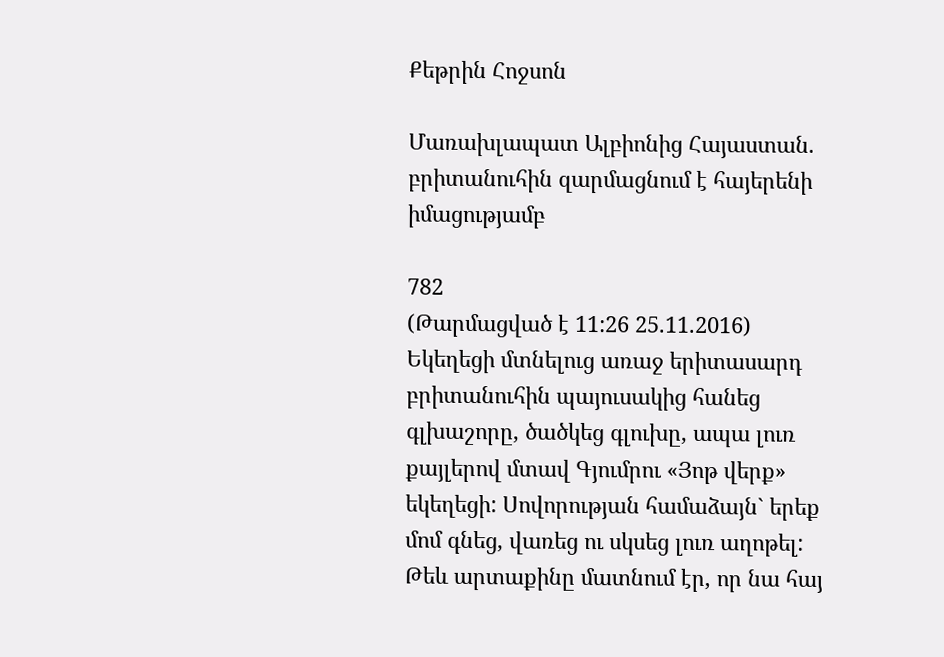Քեթրին Հոջսոն

Մառախլապատ Ալբիոնից Հայաստան. բրիտանուհին զարմացնում է հայերենի իմացությամբ

782
(Թարմացված է 11:26 25.11.2016)
Եկեղեցի մտնելուց առաջ երիտասարդ բրիտանուհին պայուսակից հանեց գլխաշորը, ծածկեց գլուխը, ապա լուռ քայլերով մտավ Գյումրու «Յոթ վերք» եկեղեցի: Սովորության համաձայն` երեք մոմ գնեց, վառեց ու սկսեց լուռ աղոթել: Թեև արտաքինը մատնում էր, որ նա հայ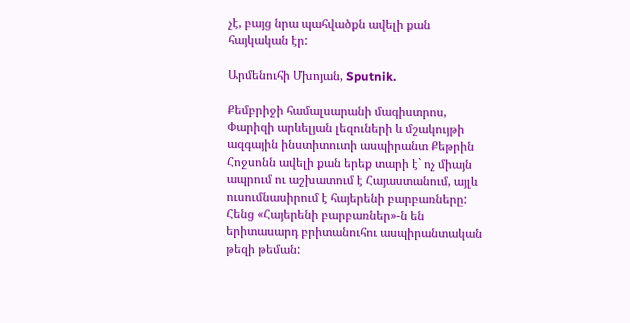չէ, բայց նրա պահվածքն ավելի քան հայկական էր:

Արմենուհի Մխոյան, Sputnik.

Քեմբրիջի համալսարանի մագիստրոս, Փարիզի արևելյան լեզուների և մշակույթի ազգային ինստիտուտի ասպիրանտ Քեթրին Հոջսոնն ավելի քան երեք տարի է` ոչ միայն ապրում ու աշխատում է Հայաստանում, այլև ուսումնասիրում է հայերենի բարբառները: Հենց «Հայերենի բարբառներ»-ն են երիտասարդ բրիտանուհու ասպիրանտական թեզի թեման: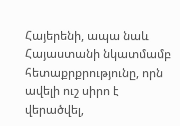Հայերենի, ապա նաև Հայաստանի նկատմամբ հետաքրքրությունը, որն ավելի ուշ սիրո է վերածվել,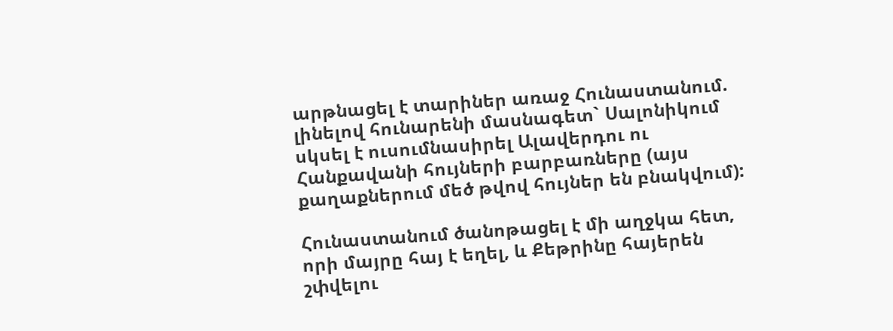արթնացել է տարիներ առաջ Հունաստանում. լինելով հունարենի մասնագետ` Սալոնիկում սկսել է ուսումնասիրել Ալավերդու ու Հանքավանի հույների բարբառները (այս քաղաքներում մեծ թվով հույներ են բնակվում):

Հունաստանում ծանոթացել է մի աղջկա հետ, որի մայրը հայ է եղել, և Քեթրինը հայերեն շփվելու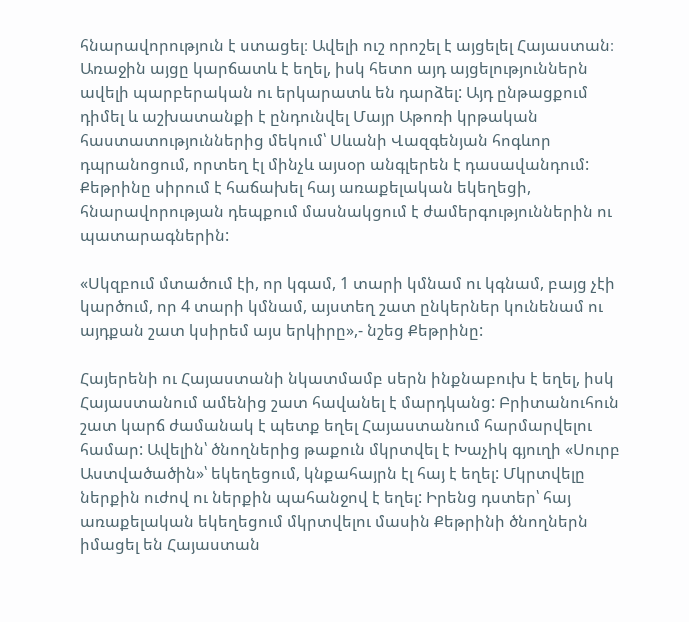հնարավորություն է ստացել։ Ավելի ուշ որոշել է այցելել Հայաստան։ Առաջին այցը կարճատև է եղել, իսկ հետո այդ այցելություններն ավելի պարբերական ու երկարատև են դարձել: Այդ ընթացքում դիմել և աշխատանքի է ընդունվել Մայր Աթոռի կրթական հաստատություններից մեկում՝ Սևանի Վազգենյան հոգևոր դպրանոցում, որտեղ էլ մինչև այսօր անգլերեն է դասավանդում: Քեթրինը սիրում է հաճախել հայ առաքելական եկեղեցի, հնարավորության դեպքում մասնակցում է ժամերգություններին ու պատարագներին:

«Սկզբում մտածում էի, որ կգամ, 1 տարի կմնամ ու կգնամ, բայց չէի կարծում, որ 4 տարի կմնամ, այստեղ շատ ընկերներ կունենամ ու այդքան շատ կսիրեմ այս երկիրը»,- նշեց Քեթրինը:

Հայերենի ու Հայաստանի նկատմամբ սերն ինքնաբուխ է եղել, իսկ Հայաստանում ամենից շատ հավանել է մարդկանց: Բրիտանուհուն շատ կարճ ժամանակ է պետք եղել Հայաստանում հարմարվելու համար: Ավելին՝ ծնողներից թաքուն մկրտվել է Խաչիկ գյուղի «Սուրբ Աստվածածին»՝ եկեղեցում, կնքահայրն էլ հայ է եղել: Մկրտվելը ներքին ուժով ու ներքին պահանջով է եղել: Իրենց դստեր՝ հայ առաքելական եկեղեցում մկրտվելու մասին Քեթրինի ծնողներն իմացել են Հայաստան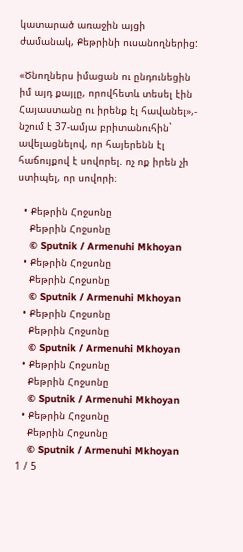կատարած առաջին այցի ժամանակ, Քեթրինի ուսանողներից:

«Ծնողներս իմացան ու ընդունեցին իմ այդ քայլը, որովհետև տեսել էին Հայաստանը ու իրենք էլ հավանել»,- նշում է 37-ամյա բրիտանուհին` ավելացնելով, որ հայերենն էլ հաճույքով է սովորել. ոչ ոք իրեն չի ստիպել, որ սովորի։

  • Քեթրին Հոջսոնը
    Քեթրին Հոջսոնը
    © Sputnik / Armenuhi Mkhoyan
  • Քեթրին Հոջսոնը
    Քեթրին Հոջսոնը
    © Sputnik / Armenuhi Mkhoyan
  • Քեթրին Հոջսոնը
    Քեթրին Հոջսոնը
    © Sputnik / Armenuhi Mkhoyan
  • Քեթրին Հոջսոնը
    Քեթրին Հոջսոնը
    © Sputnik / Armenuhi Mkhoyan
  • Քեթրին Հոջսոնը
    Քեթրին Հոջսոնը
    © Sputnik / Armenuhi Mkhoyan
1 / 5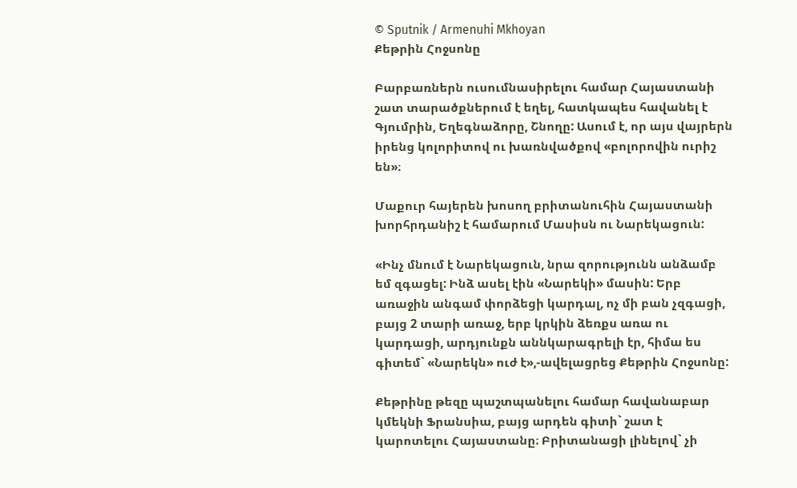© Sputnik / Armenuhi Mkhoyan
Քեթրին Հոջսոնը

Բարբառներն ուսումնասիրելու համար Հայաստանի շատ տարածքներում է եղել, հատկապես հավանել է Գյումրին, Եղեգնաձորը, Շնողը: Ասում է, որ այս վայրերն իրենց կոլորիտով ու խառնվածքով «բոլորովին ուրիշ են»։

Մաքուր հայերեն խոսող բրիտանուհին Հայաստանի խորհրդանիշ է համարում Մասիսն ու Նարեկացուն:

«Ինչ մնում է Նարեկացուն, նրա զորությունն անձամբ եմ զգացել: Ինձ ասել էին «Նարեկի» մասին: Երբ առաջին անգամ փորձեցի կարդալ, ոչ մի բան չզգացի, բայց 2 տարի առաջ, երբ կրկին ձեռքս առա ու կարդացի, արդյունքն աննկարագրելի էր, հիմա ես գիտեմ` «Նարեկն» ուժ է»,-ավելացրեց Քեթրին Հոջսոնը:

Քեթրինը թեզը պաշտպանելու համար հավանաբար կմեկնի Ֆրանսիա, բայց արդեն գիտի` շատ է կարոտելու Հայաստանը։ Բրիտանացի լինելով` չի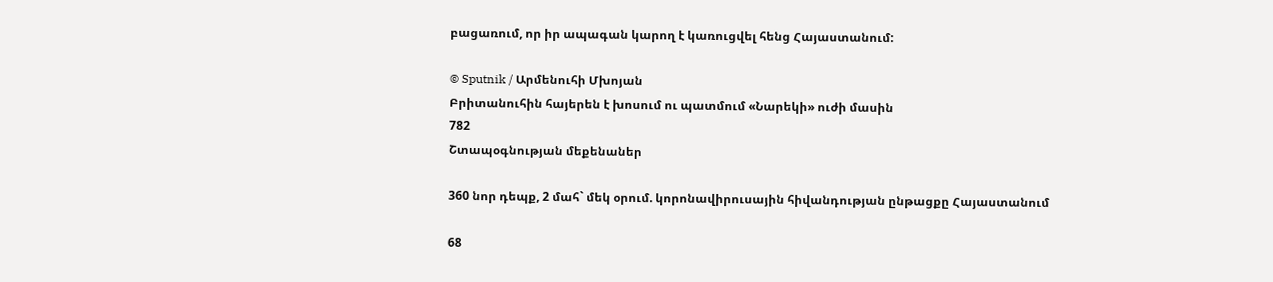բացառում, որ իր ապագան կարող է կառուցվել հենց Հայաստանում:

© Sputnik / Արմենուհի Մխոյան
Բրիտանուհին հայերեն է խոսում ու պատմում «Նարեկի» ուժի մասին
782
Շտապօգնության մեքենաներ

360 նոր դեպք, 2 մահ` մեկ օրում. կորոնավիրուսային հիվանդության ընթացքը Հայաստանում

68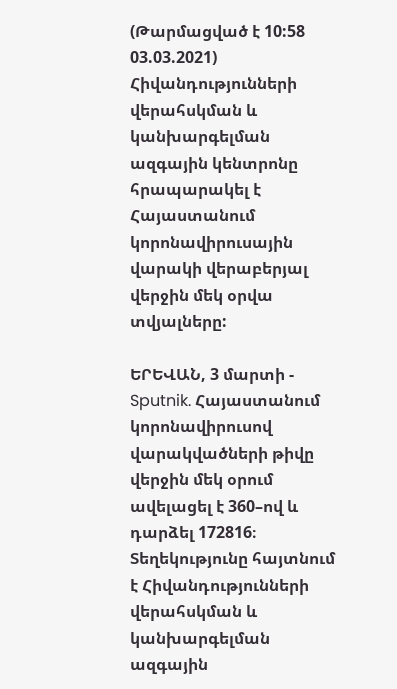(Թարմացված է 10:58 03.03.2021)
Հիվանդությունների վերահսկման և կանխարգելման ազգային կենտրոնը հրապարակել է Հայաստանում կորոնավիրուսային վարակի վերաբերյալ վերջին մեկ օրվա տվյալները:

ԵՐԵՎԱՆ, 3 մարտի - Sputnik. Հայաստանում կորոնավիրուսով վարակվածների թիվը վերջին մեկ օրում ավելացել է 360–ով և դարձել 172816։ Տեղեկությունը հայտնում է Հիվանդությունների վերահսկման և կանխարգելման ազգային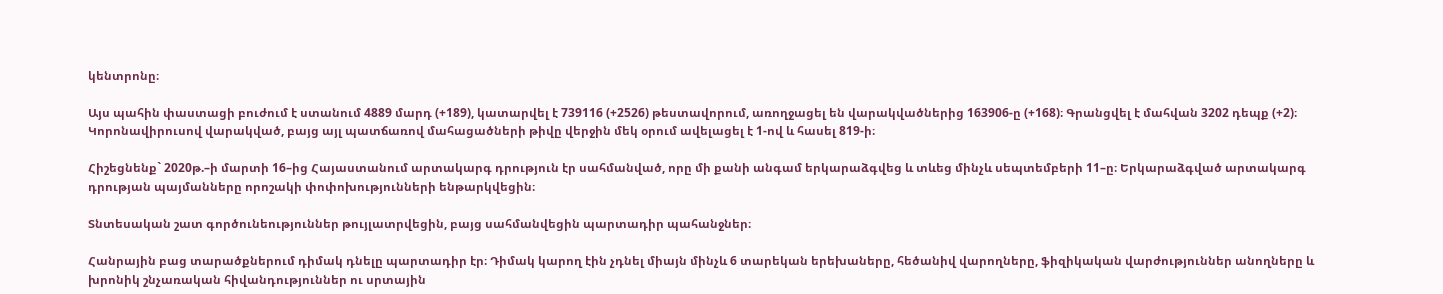կենտրոնը։

Այս պահին փաստացի բուժում է ստանում 4889 մարդ (+189), կատարվել է 739116 (+2526) թեստավորում, առողջացել են վարակվածներից 163906-ը (+168)։ Գրանցվել է մահվան 3202 դեպք (+2)։ Կորոնավիրուսով վարակված, բայց այլ պատճառով մահացածների թիվը վերջին մեկ օրում ավելացել է 1-ով և հասել 819-ի։

Հիշեցնենք` 2020թ.–ի մարտի 16–ից Հայաստանում արտակարգ դրություն էր սահմանված, որը մի քանի անգամ երկարաձգվեց և տևեց մինչև սեպտեմբերի 11–ը։ Երկարաձգված արտակարգ դրության պայմանները որոշակի փոփոխությունների ենթարկվեցին։

Տնտեսական շատ գործունեություններ թույլատրվեցին, բայց սահմանվեցին պարտադիր պահանջներ։

Հանրային բաց տարածքներում դիմակ դնելը պարտադիր էր։ Դիմակ կարող էին չդնել միայն մինչև 6 տարեկան երեխաները, հեծանիվ վարողները, ֆիզիկական վարժություններ անողները և խրոնիկ շնչառական հիվանդություններ ու սրտային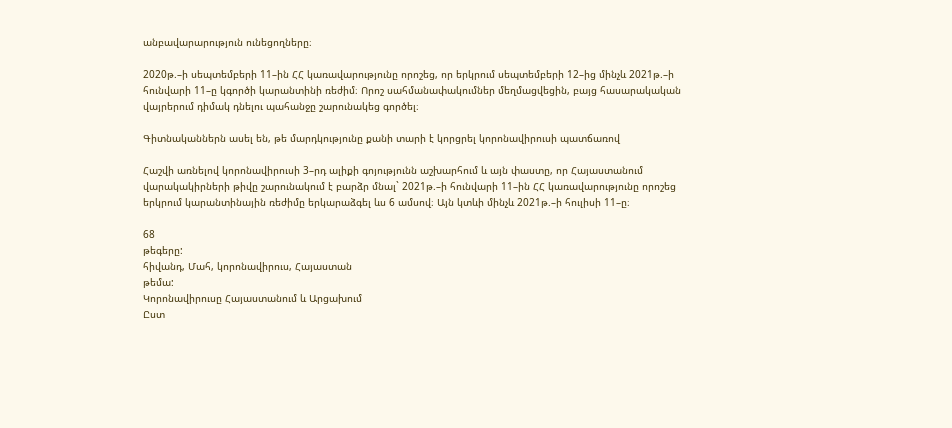անբավարարություն ունեցողները։

2020թ.–ի սեպտեմբերի 11–ին ՀՀ կառավարությունը որոշեց, որ երկրում սեպտեմբերի 12–ից մինչև 2021թ.–ի հունվարի 11–ը կգործի կարանտինի ռեժիմ։ Որոշ սահմանափակումներ մեղմացվեցին, բայց հասարակական վայրերում դիմակ դնելու պահանջը շարունակեց գործել։

Գիտնականներն ասել են, թե մարդկությունը քանի տարի է կորցրել կորոնավիրուսի պատճառով

Հաշվի առնելով կորոնավիրուսի 3–րդ ալիքի գոյությունն աշխարհում և այն փաստը, որ Հայաստանում վարակակիրների թիվը շարունակում է բարձր մնալ` 2021թ.–ի հունվարի 11–ին ՀՀ կառավարությունը որոշեց երկրում կարանտինային ռեժիմը երկարաձգել ևս 6 ամսով։ Այն կտևի մինչև 2021թ.–ի հուլիսի 11–ը։

68
թեգերը:
հիվանդ, Մահ, կորոնավիրուս, Հայաստան
թեմա:
Կորոնավիրուսը Հայաստանում և Արցախում
Ըստ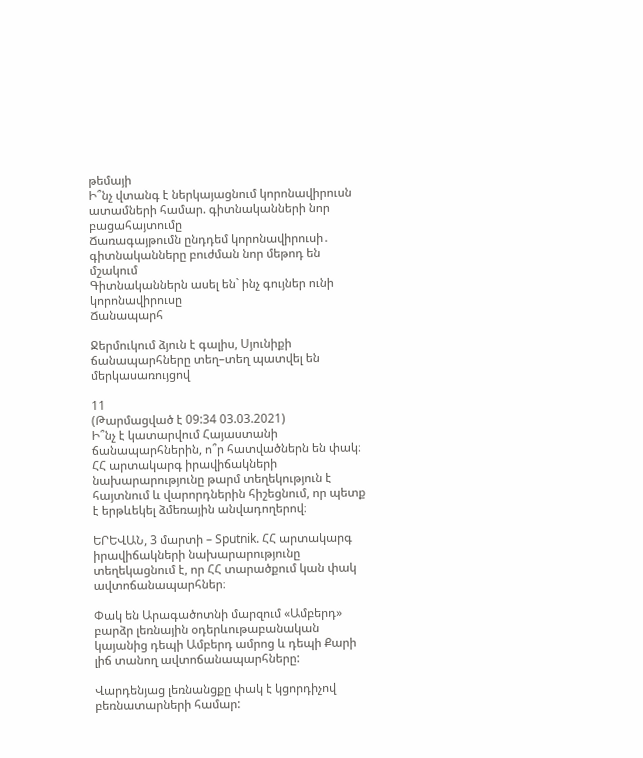թեմայի
Ի՞նչ վտանգ է ներկայացնում կորոնավիրուսն ատամների համար. գիտնականների նոր բացահայտումը
Ճառագայթումն ընդդեմ կորոնավիրուսի․ գիտնականները բուժման նոր մեթոդ են մշակում
Գիտնականներն ասել են` ինչ գույներ ունի կորոնավիրուսը
Ճանապարհ

Ջերմուկում ձյուն է գալիս, Սյունիքի ճանապարհները տեղ–տեղ պատվել են մերկասառույցով

11
(Թարմացված է 09:34 03.03.2021)
Ի՞նչ է կատարվում Հայաստանի ճանապարհներին, ո՞ր հատվածներն են փակ։ ՀՀ արտակարգ իրավիճակների նախարարությունը թարմ տեղեկություն է հայտնում և վարորդներին հիշեցնում, որ պետք է երթևեկել ձմեռային անվադողերով։

ԵՐԵՎԱՆ, 3 մարտի – Sputnik. ՀՀ արտակարգ իրավիճակների նախարարությունը տեղեկացնում է, որ ՀՀ տարածքում կան փակ ավտոճանապարհներ։

Փակ են Արագածոտնի մարզում «Ամբերդ» բարձր լեռնային օդերևութաբանական կայանից դեպի Ամբերդ ամրոց և դեպի Քարի լիճ տանող ավտոճանապարհները:

Վարդենյաց լեռնանցքը փակ է կցորդիչով բեռնատարների համար: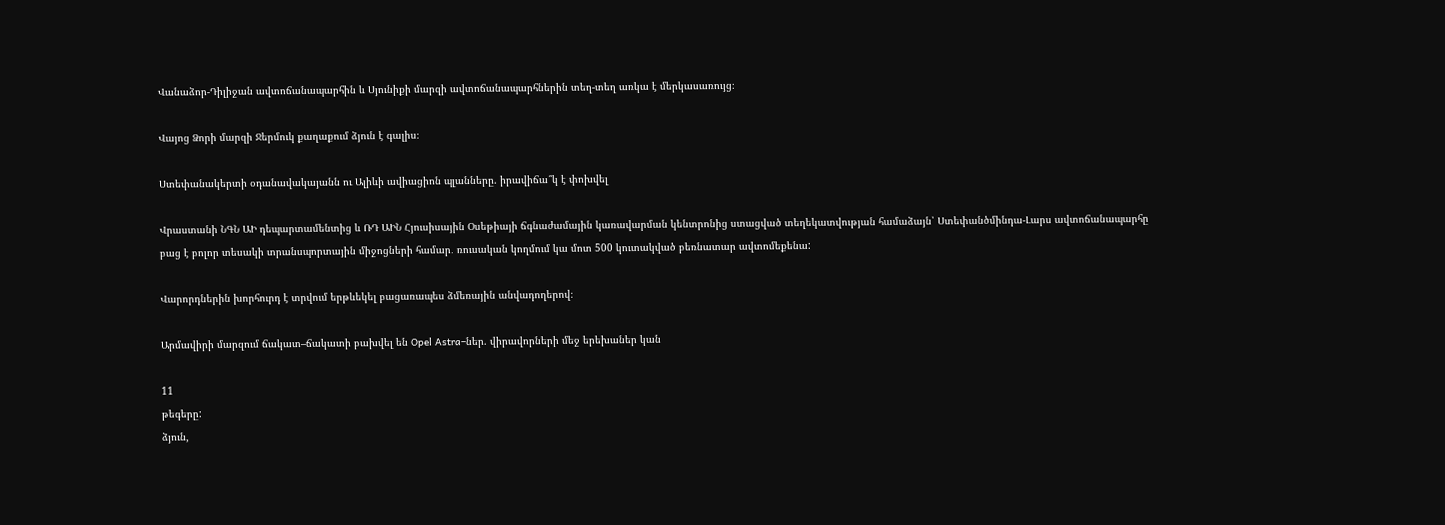Վանաձոր-Դիլիջան ավտոճանապարհին և Սյունիքի մարզի ավտոճանապարհներին տեղ-տեղ առկա է մերկասառույց։

Վայոց Ձորի մարզի Ջերմուկ քաղաքում ձյուն է գալիս։

Ստեփանակերտի օդանավակայանն ու Ալիևի ավիացիոն պլանները. իրավիճա՞կ է փոխվել

Վրաստանի ՆԳՆ ԱԻ դեպարտամենտից և ՌԴ ԱԻՆ Հյուսիսային Օսեթիայի ճգնաժամային կառավարման կենտրոնից ստացված տեղեկատվության համաձայն՝ Ստեփանծմինդա-Լարս ավտոճանապարհը բաց է բոլոր տեսակի տրանսպորտային միջոցների համար․ ռուսական կողմում կա մոտ 500 կուտակված բեռնատար ավտոմեքենա:

Վարորդներին խորհուրդ է տրվում երթևեկել բացառապես ձմեռային անվադողերով։

Արմավիրի մարզում ճակատ–ճակատի բախվել են Opel Astra–ներ. վիրավորների մեջ երեխաներ կան

11
թեգերը:
ձյուն,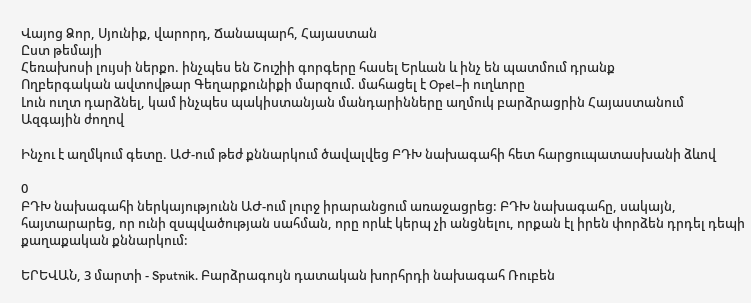Վայոց Ձոր, Սյունիք, վարորդ, Ճանապարհ, Հայաստան
Ըստ թեմայի
Հեռախոսի լույսի ներքո. ինչպես են Շուշիի գորգերը հասել Երևան և ինչ են պատմում դրանք
Ողբերգական ավտովթար Գեղարքունիքի մարզում. մահացել է Opel–ի ուղևորը
Լուն ուղտ դարձնել, կամ ինչպես պակիստանյան մանդարինները աղմուկ բարձրացրին Հայաստանում
Ազգային ժողով

Ինչու է աղմկում գետը. ԱԺ-ում թեժ քննարկում ծավալվեց ԲԴԽ նախագահի հետ հարցուպատասխանի ձևով

0
ԲԴԽ նախագահի ներկայությունն ԱԺ-ում լուրջ իրարանցում առաջացրեց: ԲԴԽ նախագահը, սակայն, հայտարարեց, որ ունի զսպվածության սահման, որը որևէ կերպ չի անցնելու, որքան էլ իրեն փորձեն դրդել դեպի քաղաքական քննարկում:

ԵՐԵՎԱՆ, 3 մարտի - Sputnik. Բարձրագույն դատական խորհրդի նախագահ Ռուբեն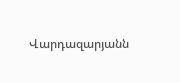Վարդազարյանն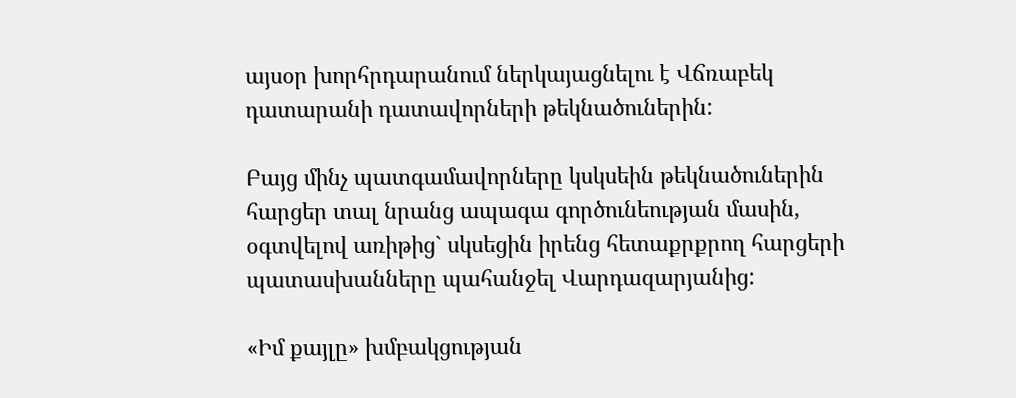այսօր խորհրդարանում ներկայացնելու է Վճռաբեկ դատարանի դատավորների թեկնածուներին:

Բայց մինչ պատգամավորները կսկսեին թեկնածուներին հարցեր տալ նրանց ապագա գործունեության մասին, օգտվելով առիթից` սկսեցին իրենց հետաքրքրող հարցերի պատասխանները պահանջել Վարդազարյանից:

«Իմ քայլը» խմբակցության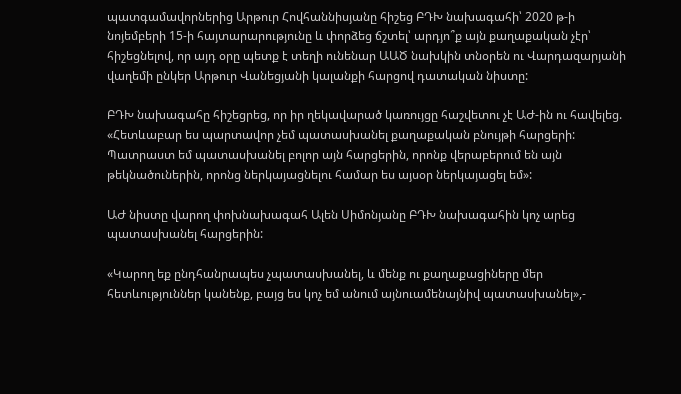պատգամավորներից Արթուր Հովհաննիսյանը հիշեց ԲԴԽ նախագահի՝ 2020 թ-ի նոյեմբերի 15-ի հայտարարությունը և փորձեց ճշտել՝ արդյո՞ք այն քաղաքական չէր՝ հիշեցնելով, որ այդ օրը պետք է տեղի ունենար ԱԱԾ նախկին տնօրեն ու Վարդազարյանի վաղեմի ընկեր Արթուր Վանեցյանի կալանքի հարցով դատական նիստը:

ԲԴԽ նախագահը հիշեցրեց, որ իր ղեկավարած կառույցը հաշվետու չէ ԱԺ-ին ու հավելեց. «Հետևաբար ես պարտավոր չեմ պատասխանել քաղաքական բնույթի հարցերի: Պատրաստ եմ պատասխանել բոլոր այն հարցերին, որոնք վերաբերում են այն թեկնածուներին, որոնց ներկայացնելու համար ես այսօր ներկայացել եմ»:

ԱԺ նիստը վարող փոխնախագահ Ալեն Սիմոնյանը ԲԴԽ նախագահին կոչ արեց պատասխանել հարցերին:

«Կարող եք ընդհանրապես չպատասխանել, և մենք ու քաղաքացիները մեր հետևություններ կանենք, բայց ես կոչ եմ անում այնուամենայնիվ պատասխանել»,-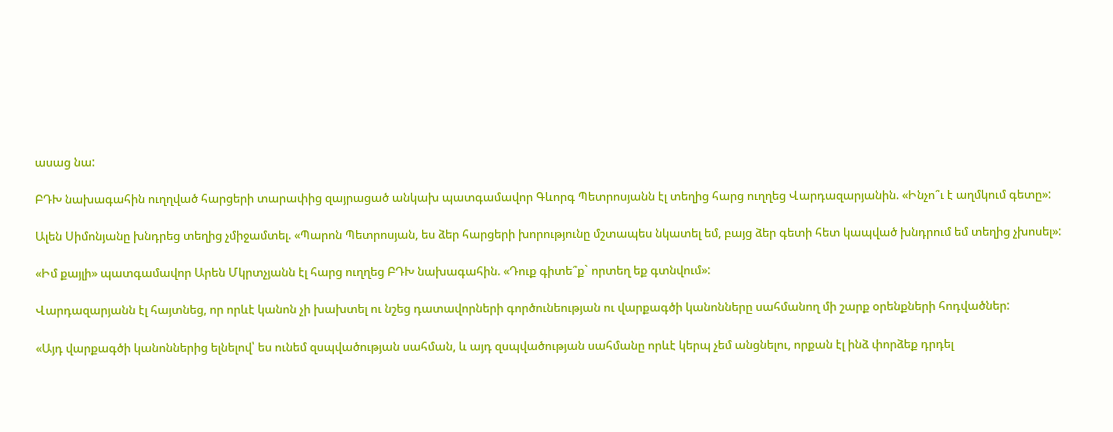ասաց նա:

ԲԴԽ նախագահին ուղղված հարցերի տարափից զայրացած անկախ պատգամավոր Գևորգ Պետրոսյանն էլ տեղից հարց ուղղեց Վարդազարյանին. «Ինչո՞ւ է աղմկում գետը»:

Ալեն Սիմոնյանը խնդրեց տեղից չմիջամտել. «Պարոն Պետրոսյան, ես ձեր հարցերի խորությունը մշտապես նկատել եմ, բայց ձեր գետի հետ կապված խնդրում եմ տեղից չխոսել»:

«Իմ քայլի» պատգամավոր Արեն Մկրտչյանն էլ հարց ուղղեց ԲԴԽ նախագահին. «Դուք գիտե՞ք` որտեղ եք գտնվում»:

Վարդազարյանն էլ հայտնեց, որ որևէ կանոն չի խախտել ու նշեց դատավորների գործունեության ու վարքագծի կանոնները սահմանող մի շարք օրենքների հոդվածներ:

«Այդ վարքագծի կանոններից ելնելով՝ ես ունեմ զսպվածության սահման, և այդ զսպվածության սահմանը որևէ կերպ չեմ անցնելու, որքան էլ ինձ փորձեք դրդել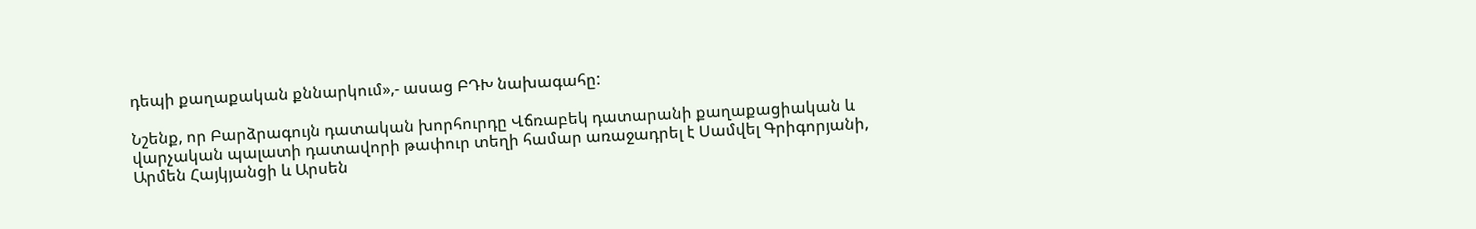դեպի քաղաքական քննարկում»,- ասաց ԲԴԽ նախագահը:

Նշենք, որ Բարձրագույն դատական խորհուրդը Վճռաբեկ դատարանի քաղաքացիական և վարչական պալատի դատավորի թափուր տեղի համար առաջադրել է Սամվել Գրիգորյանի, Արմեն Հայկյանցի և Արսեն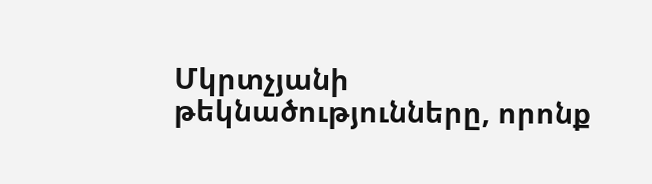Մկրտչյանի թեկնածությունները, որոնք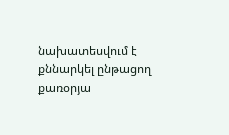նախատեսվում է քննարկել ընթացող քառօրյա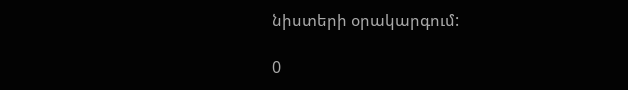նիստերի օրակարգում:

0